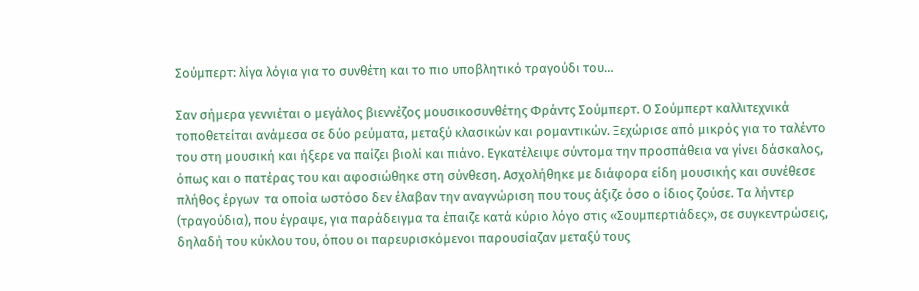Σούμπερτ: λίγα λόγια για το συνθέτη και το πιο υποβλητικό τραγούδι του…

Σαν σήμερα γεννιέται ο μεγάλος βιεννέζος μουσικοσυνθέτης Φράντς Σούμπερτ. Ο Σούμπερτ καλλιτεχνικά τοποθετείται ανάμεσα σε δύο ρεύματα, μεταξύ κλασικών και ρομαντικών. Ξεχώρισε από μικρός για το ταλέντο του στη μουσική και ήξερε να παίζει βιολί και πιάνο. Εγκατέλειψε σύντομα την προσπάθεια να γίνει δάσκαλος, όπως και ο πατέρας του και αφοσιώθηκε στη σύνθεση. Ασχολήθηκε με διάφορα είδη μουσικής και συνέθεσε πλήθος έργων  τα οποία ωστόσο δεν έλαβαν την αναγνώριση που τους άξιζε όσο ο ίδιος ζούσε. Τα λήντερ (τραγούδια), που έγραψε, για παράδειγμα τα έπαιζε κατά κύριο λόγο στις «Σουμπερτιάδες», σε συγκεντρώσεις, δηλαδή του κύκλου του, όπου οι παρευρισκόμενοι παρουσίαζαν μεταξύ τους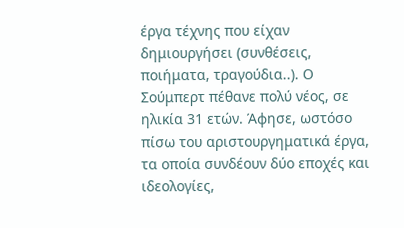έργα τέχνης που είχαν δημιουργήσει (συνθέσεις, ποιήματα, τραγούδια..). Ο Σούμπερτ πέθανε πολύ νέος, σε ηλικία 31 ετών. Άφησε, ωστόσο πίσω του αριστουργηματικά έργα, τα οποία συνδέουν δύο εποχές και ιδεολογίες,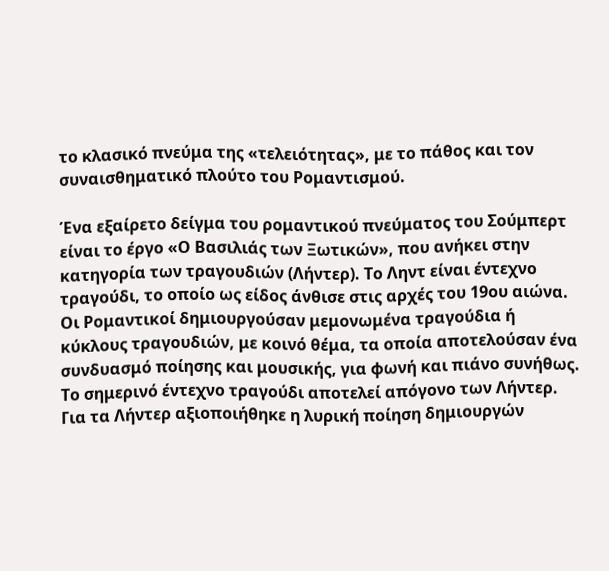το κλασικό πνεύμα της «τελειότητας», με το πάθος και τον συναισθηματικό πλούτο του Ρομαντισμού.

Ένα εξαίρετο δείγμα του ρομαντικού πνεύματος του Σούμπερτ είναι το έργο «Ο Βασιλιάς των Ξωτικών», που ανήκει στην κατηγορία των τραγουδιών (Λήντερ). Το Ληντ είναι έντεχνο τραγούδι, το οποίο ως είδος άνθισε στις αρχές του 19ου αιώνα. Οι Ρομαντικοί δημιουργούσαν μεμονωμένα τραγούδια ή κύκλους τραγουδιών, με κοινό θέμα, τα οποία αποτελούσαν ένα συνδυασμό ποίησης και μουσικής, για φωνή και πιάνο συνήθως. Το σημερινό έντεχνο τραγούδι αποτελεί απόγονο των Λήντερ. Για τα Λήντερ αξιοποιήθηκε η λυρική ποίηση δημιουργών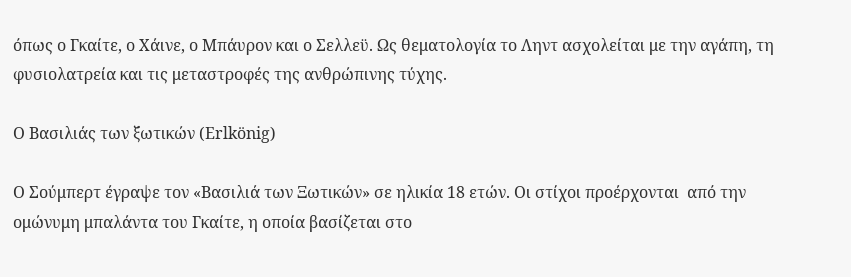όπως ο Γκαίτε, ο Χάινε, ο Μπάυρον και ο Σελλεϋ. Ως θεματολογία το Ληντ ασχολείται με την αγάπη, τη φυσιολατρεία και τις μεταστροφές της ανθρώπινης τύχης.

Ο Βασιλιάς των ξωτικών (Εrlkönig)

Ο Σούμπερτ έγραψε τον «Βασιλιά των Ξωτικών» σε ηλικία 18 ετών. Οι στίχοι προέρχονται  από την ομώνυμη μπαλάντα του Γκαίτε, η οποία βασίζεται στο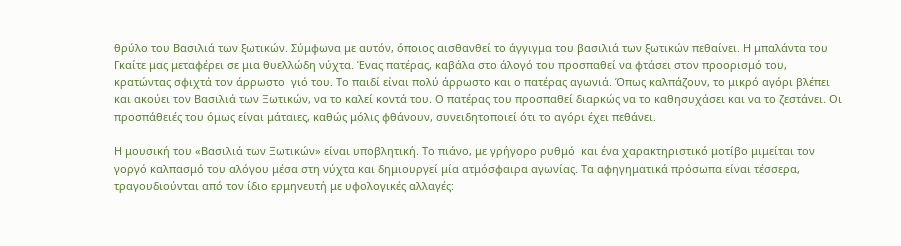θρύλο του Βασιλιά των ξωτικών. Σύμφωνα με αυτόν, όποιος αισθανθεί το άγγιγμα του βασιλιά των ξωτικών πεθαίνει. Η μπαλάντα του Γκαίτε μας μεταφέρει σε μια θυελλώδη νύχτα. Ένας πατέρας, καβάλα στο άλογό του προσπαθεί να φτάσει στον προορισμό του, κρατώντας σφιχτά τον άρρωστο  γιό του. Το παιδί είναι πολύ άρρωστο και ο πατέρας αγωνιά. Όπως καλπάζουν, το μικρό αγόρι βλέπει και ακούει τον Βασιλιά των Ξωτικών, να το καλεί κοντά του. Ο πατέρας του προσπαθεί διαρκώς να το καθησυχάσει και να το ζεστάνει. Οι προσπάθειές του όμως είναι μάταιες, καθώς μόλις φθάνουν, συνειδητοποιεί ότι το αγόρι έχει πεθάνει.

Η μουσική του «Βασιλιά των Ξωτικών» είναι υποβλητική. Το πιάνο, με γρήγορο ρυθμό  και ένα χαρακτηριστικό μοτίβο μιμείται τον γοργό καλπασμό του αλόγου μέσα στη νύχτα και δημιουργεί μία ατμόσφαιρα αγωνίας. Τα αφηγηματικά πρόσωπα είναι τέσσερα, τραγουδιούνται από τον ίδιο ερμηνευτή με υφολογικές αλλαγές: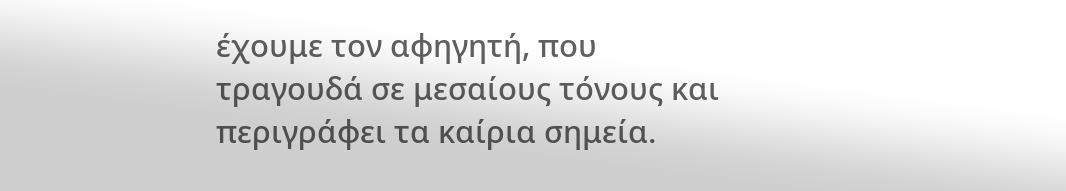έχουμε τον αφηγητή, που τραγουδά σε μεσαίους τόνους και περιγράφει τα καίρια σημεία.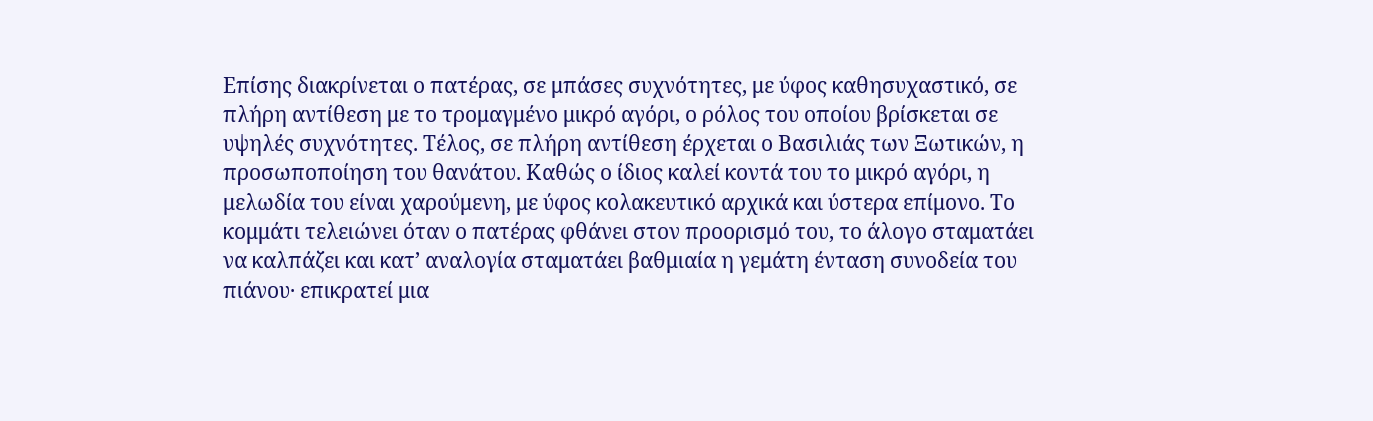Επίσης διακρίνεται ο πατέρας, σε μπάσες συχνότητες, με ύφος καθησυχαστικό, σε πλήρη αντίθεση με το τρομαγμένο μικρό αγόρι, ο ρόλος του οποίου βρίσκεται σε υψηλές συχνότητες. Τέλος, σε πλήρη αντίθεση έρχεται ο Βασιλιάς των Ξωτικών, η προσωποποίηση του θανάτου. Καθώς ο ίδιος καλεί κοντά του το μικρό αγόρι, η μελωδία του είναι χαρούμενη, με ύφος κολακευτικό αρχικά και ύστερα επίμονο. Το κομμάτι τελειώνει όταν ο πατέρας φθάνει στον προορισμό του, το άλογο σταματάει να καλπάζει και κατ’ αναλογία σταματάει βαθμιαία η γεμάτη ένταση συνοδεία του πιάνου· επικρατεί μια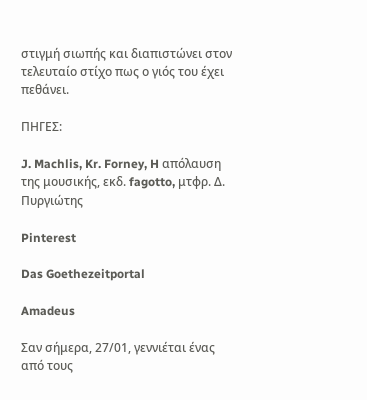στιγμή σιωπής και διαπιστώνει στον τελευταίο στίχο πως ο γιός του έχει πεθάνει.

ΠΗΓΕΣ:

J. Machlis, Kr. Forney, H απόλαυση της μουσικής, εκδ. fagotto, μτφρ. Δ. Πυργιώτης

Pinterest

Das Goethezeitportal

Amadeus

Σαν σήμερα, 27/01, γεννιέται ένας από τους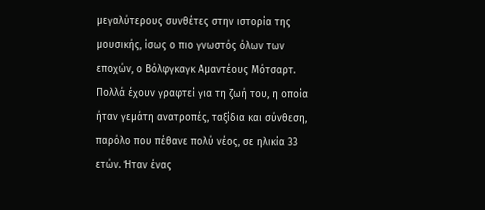μεγαλύτερους συνθέτες στην ιστορία της μουσικής, ίσως ο πιο γνωστός όλων των εποχών, ο Βόλφγκαγκ Αμαντέους Μότσαρτ. Πολλά έχουν γραφτεί για τη ζωή του, η οποία ήταν γεμάτη ανατροπές, ταξίδια και σύνθεση, παρόλο που πέθανε πολύ νέος, σε ηλικία 33 ετών. Ήταν ένας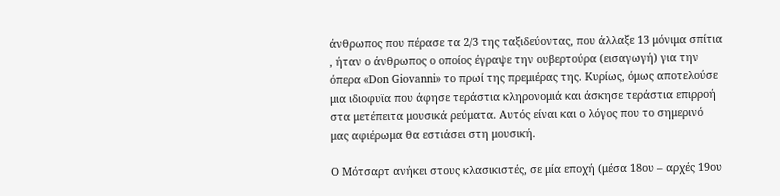άνθρωπος που πέρασε τα 2/3 της ταξιδεύοντας, που άλλαξε 13 μόνιμα σπίτια , ήταν ο άνθρωπος ο οποίος έγραψε την ουβερτούρα (εισαγωγή) για την όπερα «Don Giovanni» το πρωί της πρεμιέρας της. Κυρίως, όμως αποτελούσε μια ιδιοφυϊα που άφησε τεράστια κληρονομιά και άσκησε τεράστια επιρροή στα μετέπειτα μουσικά ρεύματα. Αυτός είναι και ο λόγος που το σημερινό μας αφιέρωμα θα εστιάσει στη μουσική.

Ο Μότσαρτ ανήκει στους κλασικιστές, σε μία εποχή (μέσα 18ου – αρχές 19ου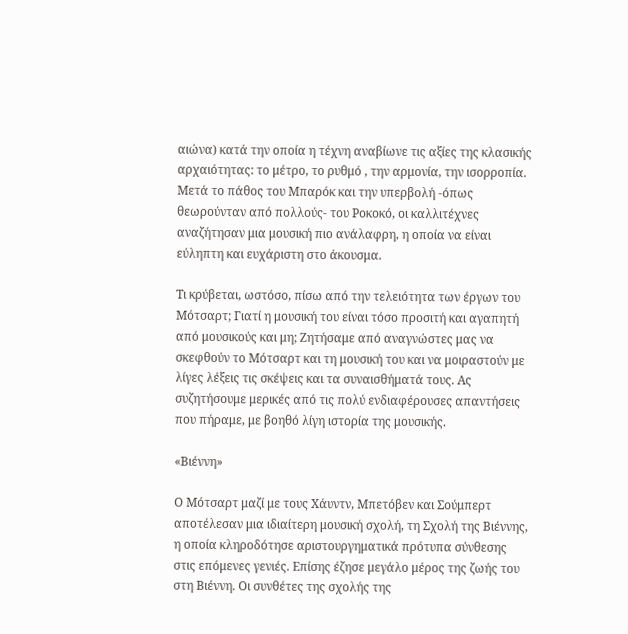αιώνα) κατά την οποία η τέχνη αναβίωνε τις αξίες της κλασικής αρχαιότητας: το μέτρο, το ρυθμό , την αρμονία, την ισορροπία. Μετά το πάθος του Μπαρόκ και την υπερβολή -όπως θεωρούνταν από πολλούς- του Ροκοκό, οι καλλιτέχνες αναζήτησαν μια μουσική πιο ανάλαφρη, η οποία να είναι εύληπτη και ευχάριστη στο άκουσμα.

Τι κρύβεται, ωστόσο, πίσω από την τελειότητα των έργων του Μότσαρτ; Γιατί η μουσική του είναι τόσο προσιτή και αγαπητή από μουσικούς και μη; Ζητήσαμε από αναγνώστες μας να σκεφθούν το Μότσαρτ και τη μουσική του και να μοιραστούν με λίγες λέξεις τις σκέψεις και τα συναισθήματά τους. Ας συζητήσουμε μερικές από τις πολύ ενδιαφέρουσες απαντήσεις που πήραμε, με βοηθό λίγη ιστορία της μουσικής.

«Βιέννη»

Ο Μότσαρτ μαζί με τους Χάυντν, Μπετόβεν και Σούμπερτ αποτέλεσαν μια ιδιαίτερη μουσική σχολή, τη Σχολή της Βιέννης, η οποία κληροδότησε αριστουργηματικά πρότυπα σύνθεσης στις επόμενες γενιές. Επίσης έζησε μεγάλο μέρος της ζωής του στη Βιέννη. Οι συνθέτες της σχολής της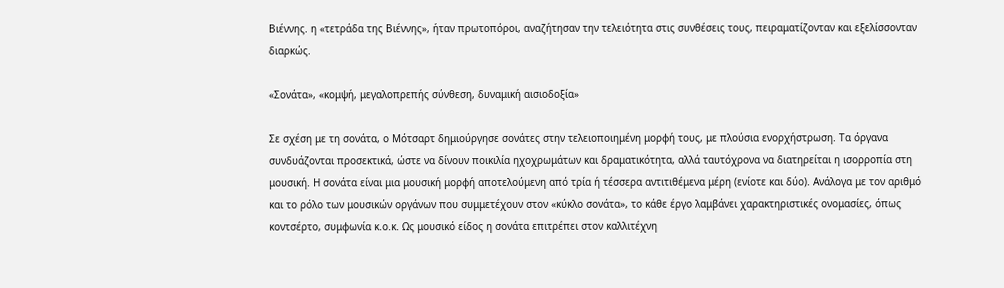Βιέννης. η «τετράδα της Βιέννης», ήταν πρωτοπόροι, αναζήτησαν την τελειότητα στις συνθέσεις τους, πειραματίζονταν και εξελίσσονταν διαρκώς.

«Σονάτα», «κομψή, μεγαλοπρεπής σύνθεση, δυναμική αισιοδοξία»

Σε σχέση με τη σονάτα, ο Μότσαρτ δημιούργησε σονάτες στην τελειοποιημένη μορφή τους, με πλούσια ενορχήστρωση. Τα όργανα συνδυάζονται προσεκτικά, ώστε να δίνουν ποικιλία ηχοχρωμάτων και δραματικότητα, αλλά ταυτόχρονα να διατηρείται η ισορροπία στη μουσική. Η σονάτα είναι μια μουσική μορφή αποτελούμενη από τρία ή τέσσερα αντιτιθέμενα μέρη (ενίοτε και δύο). Ανάλογα με τον αριθμό και το ρόλο των μουσικών οργάνων που συμμετέχουν στον «κύκλο σονάτα», το κάθε έργο λαμβάνει χαρακτηριστικές ονομασίες, όπως κοντσέρτο, συμφωνία κ.ο.κ. Ως μουσικό είδος η σονάτα επιτρέπει στον καλλιτέχνη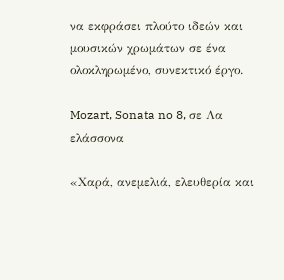να εκφράσει πλούτο ιδεών και μουσικών χρωμάτων σε ένα ολοκληρωμένο, συνεκτικό έργο.

Mozart, Sonata no 8, σε Λα ελάσσονα

«Χαρά, ανεμελιά, ελευθερία και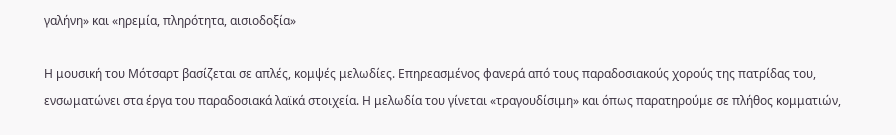γαλήνη» και «ηρεμία, πληρότητα, αισιοδοξία»

Η μουσική του Μότσαρτ βασίζεται σε απλές, κομψές μελωδίες. Επηρεασμένος φανερά από τους παραδοσιακούς χορούς της πατρίδας του, ενσωματώνει στα έργα του παραδοσιακά λαϊκά στοιχεία. Η μελωδία του γίνεται «τραγουδίσιμη» και όπως παρατηρούμε σε πλήθος κομματιών,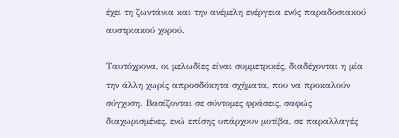έχει τη ζωντάνια και την ανέμελη ενέργεια ενός παραδοσιακού αυστριακού χορού.

Ταυτόχρονα, οι μελωδίες είναι συμμετρικές, διαδέχονται η μία την άλλη χωρίς απροσδόκητα σχήματα, που να προκαλούν σύγχυση. Βασίζονται σε σύντομες φράσεις, σαφώς διαχωρισμένες, ενώ επίσης υπάρχουν μοτίβα, σε παραλλαγές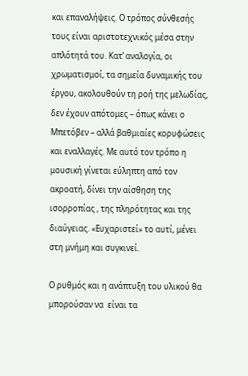και επαναλήψεις. Ο τρόπος σύνθεσής τους είναι αριστοτεχνικός μέσα στην απλότητά του. Κατ’ αναλογία, οι χρωματισμοί, τα σημεία δυναμικής του έργου, ακολουθούν τη ροή της μελωδίας, δεν έχουν απότομες – όπως κάνει ο Μπετόβεν – αλλά βαθμιαίες κορυφώσεις και εναλλαγές. Με αυτό τον τρόπο η μουσική γίνεται εύληπτη από τον ακροατή, δίνει την αίσθηση της ισορροπίας , της πληρότητας και της διαύγειας. «Ευχαριστεί» το αυτί, μένει στη μνήμη και συγκινεί.

Ο ρυθμός και η ανάπτυξη του υλικού θα μπορούσαν να  είναι τα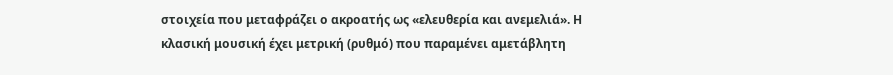στοιχεία που μεταφράζει ο ακροατής ως «ελευθερία και ανεμελιά». Η κλασική μουσική έχει μετρική (ρυθμό) που παραμένει αμετάβλητη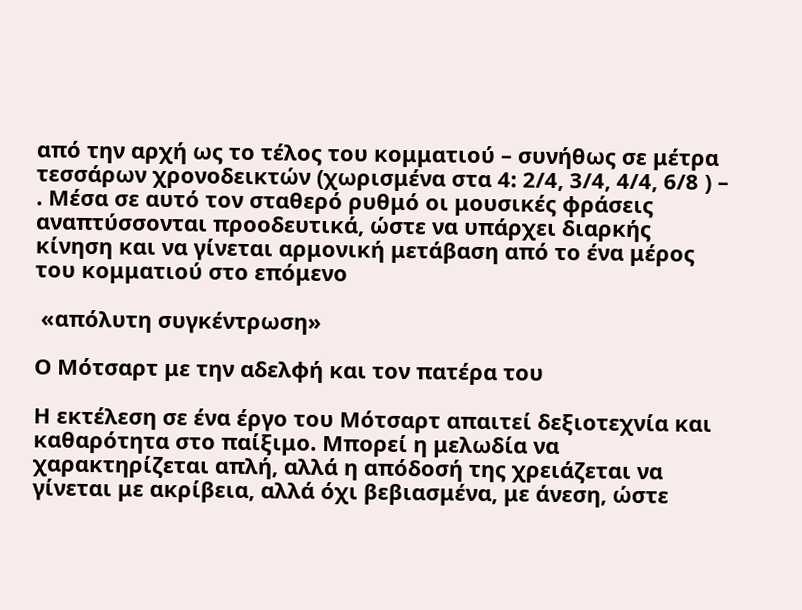από την αρχή ως το τέλος του κομματιού – συνήθως σε μέτρα τεσσάρων χρονοδεικτών (χωρισμένα στα 4: 2/4, 3/4, 4/4, 6/8 ) – . Μέσα σε αυτό τον σταθερό ρυθμό οι μουσικές φράσεις αναπτύσσονται προοδευτικά, ώστε να υπάρχει διαρκής κίνηση και να γίνεται αρμονική μετάβαση από το ένα μέρος του κομματιού στο επόμενο

 «απόλυτη συγκέντρωση»

Ο Μότσαρτ με την αδελφή και τον πατέρα του

Η εκτέλεση σε ένα έργο του Μότσαρτ απαιτεί δεξιοτεχνία και καθαρότητα στο παίξιμο. Μπορεί η μελωδία να χαρακτηρίζεται απλή, αλλά η απόδοσή της χρειάζεται να γίνεται με ακρίβεια, αλλά όχι βεβιασμένα, με άνεση, ώστε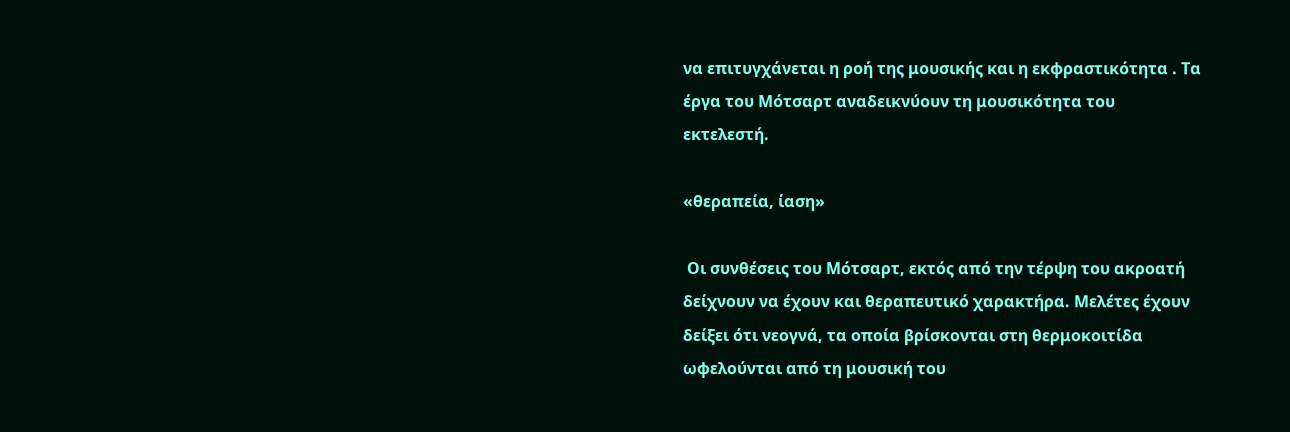να επιτυγχάνεται η ροή της μουσικής και η εκφραστικότητα . Τα έργα του Μότσαρτ αναδεικνύουν τη μουσικότητα του εκτελεστή.

«θεραπεία, ίαση»

 Οι συνθέσεις του Μότσαρτ, εκτός από την τέρψη του ακροατή δείχνουν να έχουν και θεραπευτικό χαρακτήρα. Μελέτες έχουν δείξει ότι νεογνά, τα οποία βρίσκονται στη θερμοκοιτίδα ωφελούνται από τη μουσική του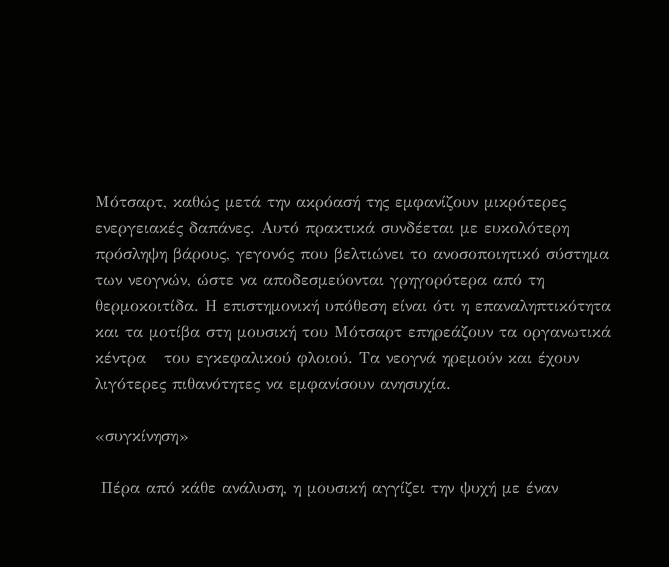Μότσαρτ, καθώς μετά την ακρόασή της εμφανίζουν μικρότερες ενεργειακές δαπάνες. Αυτό πρακτικά συνδέεται με ευκολότερη πρόσληψη βάρους, γεγονός που βελτιώνει το ανοσοποιητικό σύστημα των νεογνών, ώστε να αποδεσμεύονται γρηγορότερα από τη θερμοκοιτίδα. Η επιστημονική υπόθεση είναι ότι η επαναληπτικότητα και τα μοτίβα στη μουσική του Μότσαρτ επηρεάζουν τα οργανωτικά κέντρα   του εγκεφαλικού φλοιού. Τα νεογνά ηρεμούν και έχουν λιγότερες πιθανότητες να εμφανίσουν ανησυχία.

«συγκίνηση»

 Πέρα από κάθε ανάλυση, η μουσική αγγίζει την ψυχή με έναν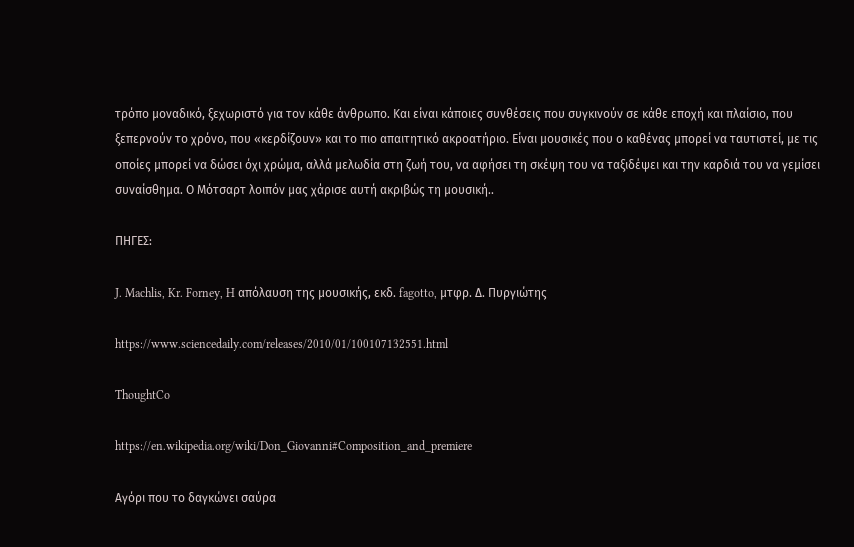τρόπο μοναδικό, ξεχωριστό για τον κάθε άνθρωπο. Και είναι κάποιες συνθέσεις που συγκινούν σε κάθε εποχή και πλαίσιο, που ξεπερνούν το χρόνο, που «κερδίζουν» και το πιο απαιτητικό ακροατήριο. Είναι μουσικές που ο καθένας μπορεί να ταυτιστεί, με τις οποίες μπορεί να δώσει όχι χρώμα, αλλά μελωδία στη ζωή του, να αφήσει τη σκέψη του να ταξιδέψει και την καρδιά του να γεμίσει συναίσθημα. Ο Μότσαρτ λοιπόν μας χάρισε αυτή ακριβώς τη μουσική..

ΠΗΓΕΣ:

J. Machlis, Kr. Forney, H απόλαυση της μουσικής, εκδ. fagotto, μτφρ. Δ. Πυργιώτης

https://www.sciencedaily.com/releases/2010/01/100107132551.html

ThoughtCo

https://en.wikipedia.org/wiki/Don_Giovanni#Composition_and_premiere

Αγόρι που το δαγκώνει σαύρα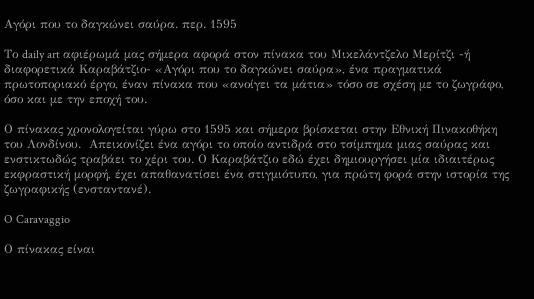Αγόρι που το δαγκώνει σαύρα. περ. 1595

Το daily art αφιέρωμά μας σήμερα αφορά στον πίνακα του Μικελάντζελο Μερίτζι -ή διαφορετικά Καραβάτζιο- «Αγόρι που το δαγκώνει σαύρα», ένα πραγματικά πρωτοποριακό έργο, έναν πίνακα που «ανοίγει τα μάτια» τόσο σε σχέση με το ζωγράφο, όσο και με την εποχή του.

Ο πίνακας χρονολογείται γύρω στο 1595 και σήμερα βρίσκεται στην Εθνική Πινακοθήκη του Λονδίνου.  Απεικονίζει ένα αγόρι το οποίο αντιδρά στο τσίμπημα μιας σαύρας και ενστικτωδώς τραβάει το χέρι του. Ο Καραβάτζιο εδώ έχει δημιουργήσει μία ιδιαιτέρως εκφραστική μορφή, έχει απαθανατίσει ένα στιγμιότυπο, για πρώτη φορά στην ιστορία της ζωγραφικής (ενσταντανέ).

O Caravaggio

Ο πίνακας είναι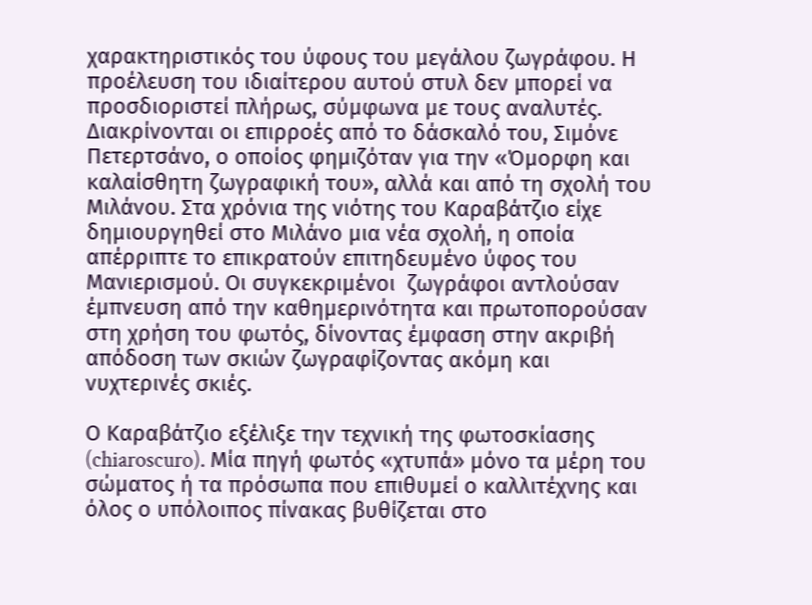χαρακτηριστικός του ύφους του μεγάλου ζωγράφου. Η προέλευση του ιδιαίτερου αυτού στυλ δεν μπορεί να προσδιοριστεί πλήρως, σύμφωνα με τους αναλυτές. Διακρίνονται οι επιρροές από το δάσκαλό του, Σιμόνε Πετερτσάνο, ο οποίος φημιζόταν για την «Όμορφη και καλαίσθητη ζωγραφική του», αλλά και από τη σχολή του Μιλάνου. Στα χρόνια της νιότης του Καραβάτζιο είχε δημιουργηθεί στο Μιλάνο μια νέα σχολή, η οποία απέρριπτε το επικρατούν επιτηδευμένο ύφος του Μανιερισμού. Οι συγκεκριμένοι  ζωγράφοι αντλούσαν έμπνευση από την καθημερινότητα και πρωτοπορούσαν στη χρήση του φωτός, δίνοντας έμφαση στην ακριβή απόδοση των σκιών ζωγραφίζοντας ακόμη και νυχτερινές σκιές.

Ο Καραβάτζιο εξέλιξε την τεχνική της φωτοσκίασης (chiaroscuro). Μία πηγή φωτός «χτυπά» μόνο τα μέρη του σώματος ή τα πρόσωπα που επιθυμεί ο καλλιτέχνης και όλος ο υπόλοιπος πίνακας βυθίζεται στο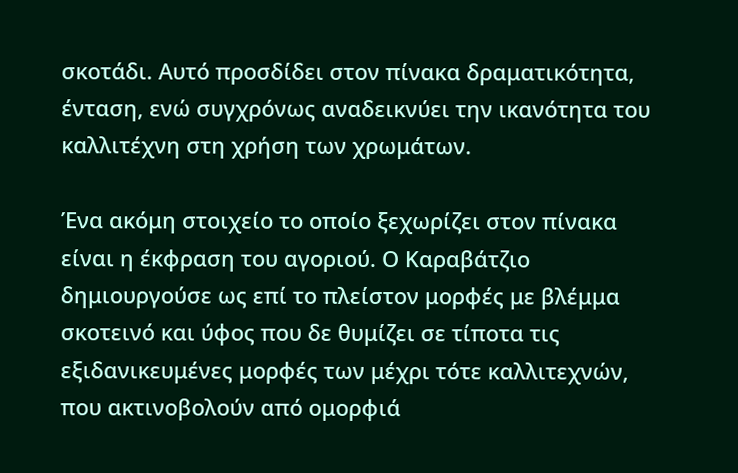σκοτάδι. Αυτό προσδίδει στον πίνακα δραματικότητα, ένταση, ενώ συγχρόνως αναδεικνύει την ικανότητα του καλλιτέχνη στη χρήση των χρωμάτων.

Ένα ακόμη στοιχείο το οποίο ξεχωρίζει στον πίνακα είναι η έκφραση του αγοριού. Ο Καραβάτζιο δημιουργούσε ως επί το πλείστον μορφές με βλέμμα σκοτεινό και ύφος που δε θυμίζει σε τίποτα τις εξιδανικευμένες μορφές των μέχρι τότε καλλιτεχνών, που ακτινοβολούν από ομορφιά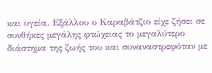και υγεία. Εξάλλου ο Καραβάτζιο είχε ζήσει σε συνθήκες μεγάλης φτώχειας το μεγαλύτερο διάστημα της ζωής του και συναναστρεφόταν με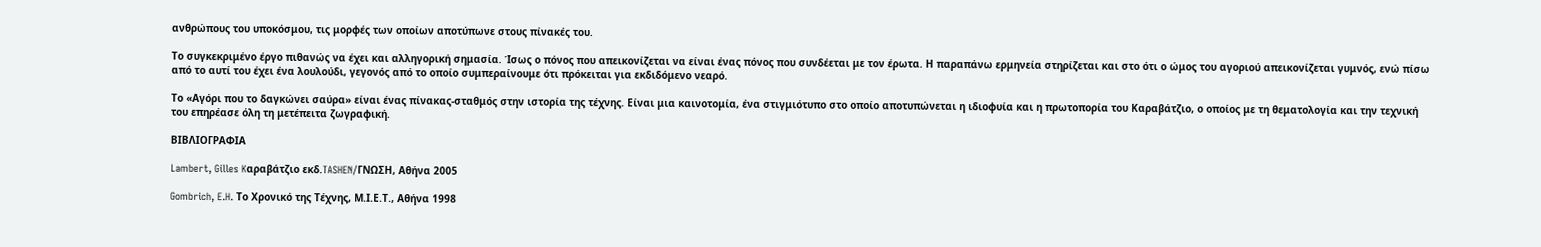ανθρώπους του υποκόσμου, τις μορφές των οποίων αποτύπωνε στους πίνακές του.

Το συγκεκριμένο έργο πιθανώς να έχει και αλληγορική σημασία. Ίσως ο πόνος που απεικονίζεται να είναι ένας πόνος που συνδέεται με τον έρωτα. Η παραπάνω ερμηνεία στηρίζεται και στο ότι ο ώμος του αγοριού απεικονίζεται γυμνός, ενώ πίσω από το αυτί του έχει ένα λουλούδι, γεγονός από το οποίο συμπεραίνουμε ότι πρόκειται για εκδιδόμενο νεαρό.

Το «Αγόρι που το δαγκώνει σαύρα» είναι ένας πίνακας-σταθμός στην ιστορία της τέχνης. Είναι μια καινοτομία, ένα στιγμιότυπο στο οποίο αποτυπώνεται η ιδιοφυία και η πρωτοπορία του Καραβάτζιο, ο οποίος με τη θεματολογία και την τεχνική του επηρέασε όλη τη μετέπειτα ζωγραφική.

ΒΙΒΛΙΟΓΡΑΦΙΑ

Lambert, Gilles Kαραβάτζιο εκδ.TASHEN/ΓΝΩΣΗ, Aθήνα 2005

Gombrich, E.H. Το Χρονικό της Τέχνης, Μ.Ι.Ε.Τ., Αθήνα 1998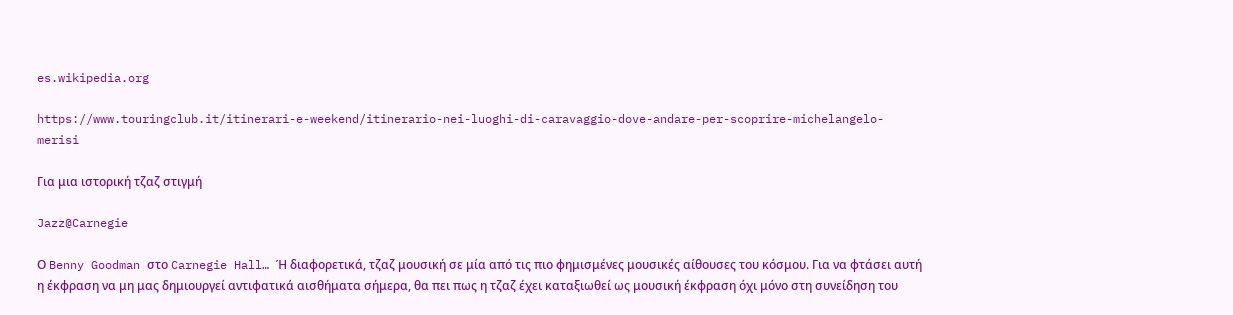es.wikipedia.org

https://www.touringclub.it/itinerari-e-weekend/itinerario-nei-luoghi-di-caravaggio-dove-andare-per-scoprire-michelangelo-merisi

Για μια ιστορική τζαζ στιγμή

Jazz@Carnegie

Ο Benny Goodman στο Carnegie Hall… Ή διαφορετικά, τζαζ μουσική σε μία από τις πιο φημισμένες μουσικές αίθουσες του κόσμου. Για να φτάσει αυτή η έκφραση να μη μας δημιουργεί αντιφατικά αισθήματα σήμερα, θα πει πως η τζαζ έχει καταξιωθεί ως μουσική έκφραση όχι μόνο στη συνείδηση του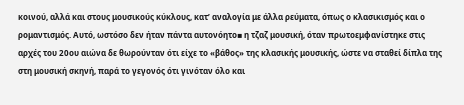κοινού, αλλά και στους μουσικούς κύκλους, κατ’ αναλογία με άλλα ρεύματα, όπως ο κλασικισμός και ο ρομαντισμός. Αυτό, ωστόσο δεν ήταν πάντα αυτονόητο▪ η τζαζ μουσική, όταν πρωτοεμφανίστηκε στις αρχές του 20ου αιώνα δε θωρούνταν ότι είχε το «βάθος» της κλασικής μουσικής, ώστε να σταθεί δίπλα της στη μουσική σκηνή, παρά το γεγονός ότι γινόταν όλο και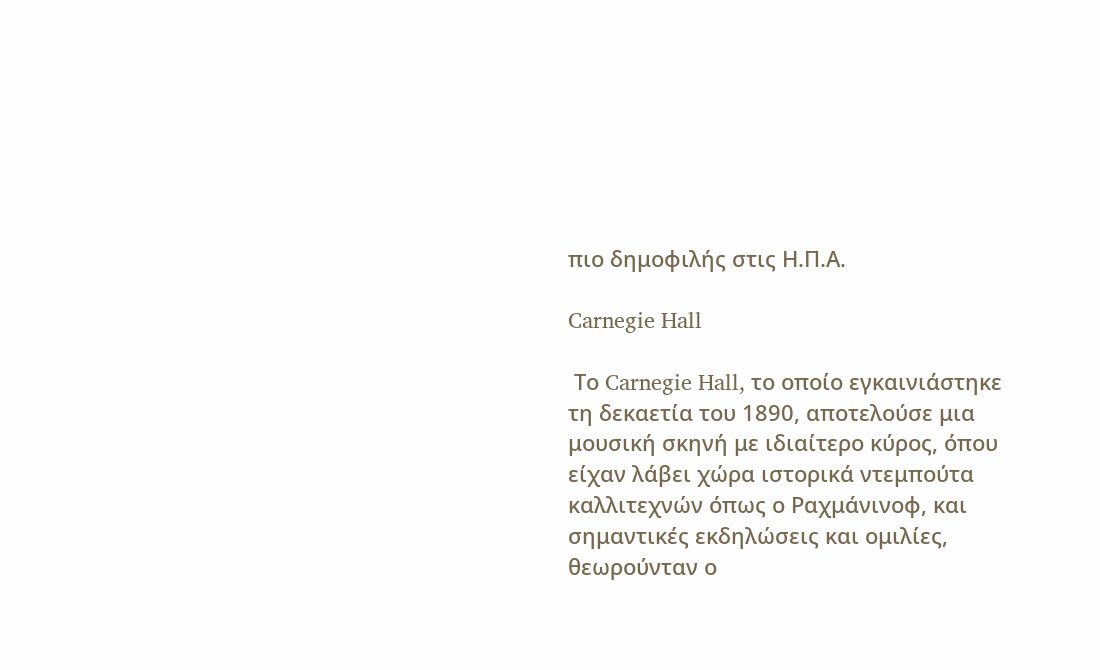πιο δημοφιλής στις Η.Π.Α.

Carnegie Hall

 Το Carnegie Hall, το οποίο εγκαινιάστηκε τη δεκαετία του 1890, αποτελούσε μια μουσική σκηνή με ιδιαίτερο κύρος, όπου είχαν λάβει χώρα ιστορικά ντεμπούτα καλλιτεχνών όπως ο Ραχμάνινοφ, και σημαντικές εκδηλώσεις και ομιλίες, θεωρούνταν ο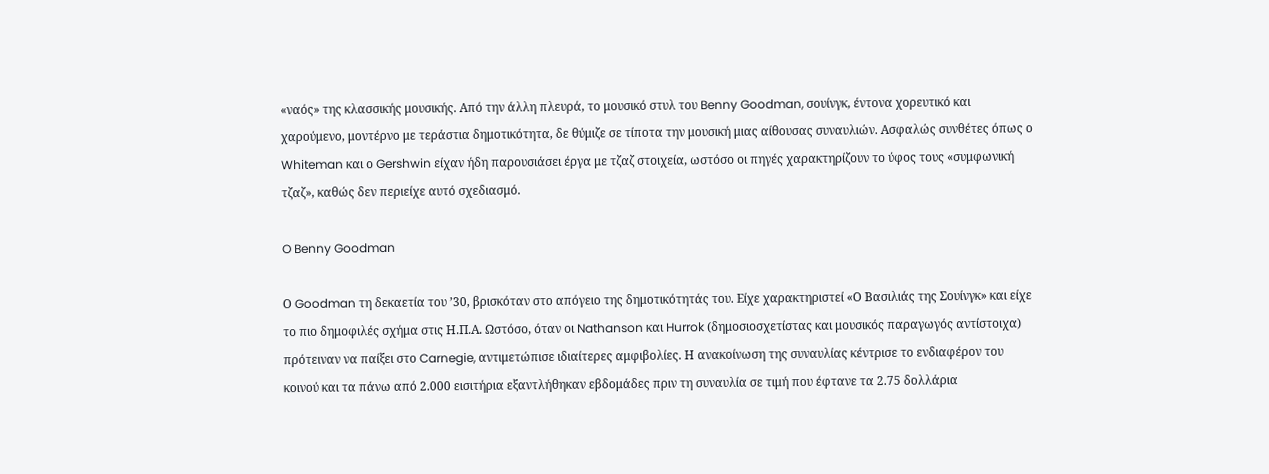«ναός» της κλασσικής μουσικής. Από την άλλη πλευρά, το μουσικό στυλ του Benny Goodman, σουίνγκ, έντονα χορευτικό και χαρούμενο, μοντέρνο με τεράστια δημοτικότητα, δε θύμιζε σε τίποτα την μουσική μιας αίθουσας συναυλιών. Ασφαλώς συνθέτες όπως ο Whiteman και ο Gershwin είχαν ήδη παρουσιάσει έργα με τζαζ στοιχεία, ωστόσο οι πηγές χαρακτηρίζουν το ύφος τους «συμφωνική τζαζ», καθώς δεν περιείχε αυτό σχεδιασμό.

O Benny Goodman

Ο Goodman τη δεκαετία του ’30, βρισκόταν στο απόγειο της δημοτικότητάς του. Είχε χαρακτηριστεί «Ο Βασιλιάς της Σουίνγκ» και είχε το πιο δημοφιλές σχήμα στις Η.Π.Α. Ωστόσο, όταν οι Nathanson και Hurrok (δημοσιοσχετίστας και μουσικός παραγωγός αντίστοιχα) πρότειναν να παίξει στο Carnegie, αντιμετώπισε ιδιαίτερες αμφιβολίες. Η ανακοίνωση της συναυλίας κέντρισε το ενδιαφέρον του κοινού και τα πάνω από 2.000 εισιτήρια εξαντλήθηκαν εβδομάδες πριν τη συναυλία σε τιμή που έφτανε τα 2.75 δολλάρια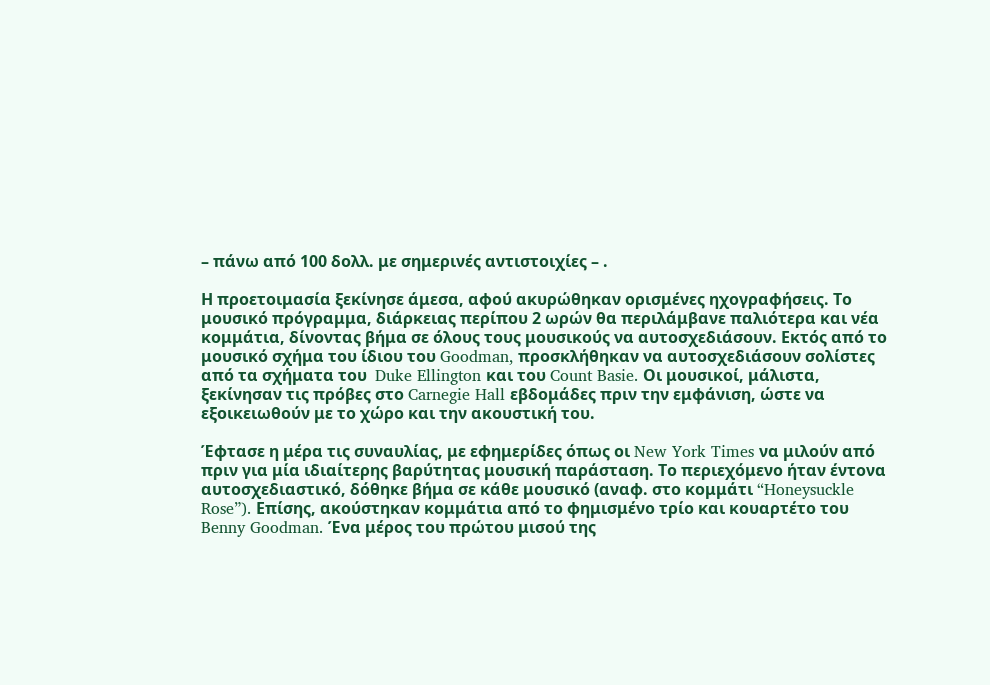– πάνω από 100 δολλ. με σημερινές αντιστοιχίες – .

Η προετοιμασία ξεκίνησε άμεσα, αφού ακυρώθηκαν ορισμένες ηχογραφήσεις. Το μουσικό πρόγραμμα, διάρκειας περίπου 2 ωρών θα περιλάμβανε παλιότερα και νέα κομμάτια, δίνοντας βήμα σε όλους τους μουσικούς να αυτοσχεδιάσουν. Εκτός από το μουσικό σχήμα του ίδιου του Goodman, προσκλήθηκαν να αυτοσχεδιάσουν σολίστες από τα σχήματα του  Duke Ellington και του Count Basie. Οι μουσικοί, μάλιστα, ξεκίνησαν τις πρόβες στο Carnegie Hall εβδομάδες πριν την εμφάνιση, ώστε να εξοικειωθούν με το χώρο και την ακουστική του.

Έφτασε η μέρα τις συναυλίας, με εφημερίδες όπως οι New York Times να μιλούν από πριν για μία ιδιαίτερης βαρύτητας μουσική παράσταση. Το περιεχόμενο ήταν έντονα αυτοσχεδιαστικό, δόθηκε βήμα σε κάθε μουσικό (αναφ. στο κομμάτι “Honeysuckle Rose”). Επίσης, ακούστηκαν κομμάτια από το φημισμένο τρίο και κουαρτέτο του Benny Goodman. Ένα μέρος του πρώτου μισού της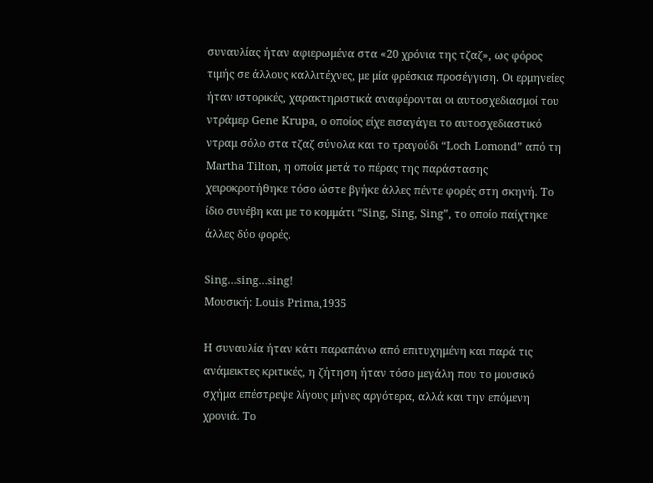συναυλίας ήταν αφιερωμένα στα «20 χρόνια της τζαζ», ως φόρος τιμής σε άλλους καλλιτέχνες, με μία φρέσκια προσέγγιση. Οι ερμηνείες ήταν ιστορικές, χαρακτηριστικά αναφέρονται οι αυτοσχεδιασμοί του ντράμερ Gene Krupa, ο οποίος είχε εισαγάγει το αυτοσχεδιαστικό ντραμ σόλο στα τζαζ σύνολα και το τραγούδι “Loch Lomond” από τη Martha Tilton, η οποία μετά το πέρας της παράστασης χειροκροτήθηκε τόσο ώστε βγήκε άλλες πέντε φορές στη σκηνή. Το ίδιο συνέβη και με το κομμάτι “Sing, Sing, Sing”, το οποίο παίχτηκε άλλες δύο φορές.

Sing…sing…sing!
Μουσική: Louis Prima,1935

Η συναυλία ήταν κάτι παραπάνω από επιτυχημένη και παρά τις ανάμεικτες κριτικές, η ζήτηση ήταν τόσο μεγάλη που το μουσικό σχήμα επέστρεψε λίγους μήνες αργότερα, αλλά και την επόμενη χρονιά. Το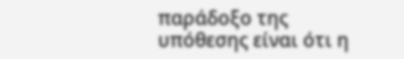παράδοξο της υπόθεσης είναι ότι η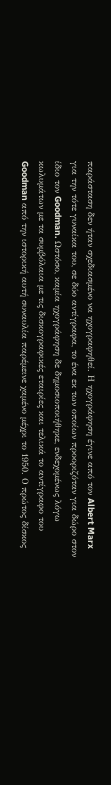παράσταση δεν ήταν σχεδιασμένο να ηχογραφηθεί. Η ηχογράφηση έγινε από τον Albert Marx για την τότε γυναίκα του, σε δύο αντίγραφα, το ένα εκ των οποίων προοριζόταν για δώρο στον ίδιο τον Goodman. Ωστόσο, καμία ηχογράφηση δε δημοσιοποιήθηκε, ενδεχομένως λόγω κωλυμάτων με τα συμβόλαια με τις δισκογραφικές εταιρίες και τελικά το αντίγραφο του Goodman από την ιστορική αυτή συναυλία παρέμεινε χαμένο μέχρι το 1950. Ο πρώτος δίσκος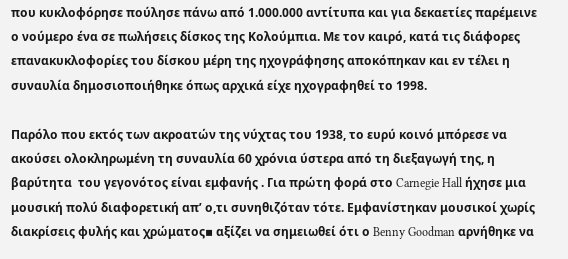που κυκλοφόρησε πούλησε πάνω από 1.000.000 αντίτυπα και για δεκαετίες παρέμεινε ο νούμερο ένα σε πωλήσεις δίσκος της Κολούμπια. Με τον καιρό, κατά τις διάφορες επανακυκλοφορίες του δίσκου μέρη της ηχογράφησης αποκόπηκαν και εν τέλει η συναυλία δημοσιοποιήθηκε όπως αρχικά είχε ηχογραφηθεί το 1998.

Παρόλο που εκτός των ακροατών της νύχτας του 1938, το ευρύ κοινό μπόρεσε να ακούσει ολοκληρωμένη τη συναυλία 60 χρόνια ύστερα από τη διεξαγωγή της, η βαρύτητα  του γεγονότος είναι εμφανής . Για πρώτη φορά στο Carnegie Hall ήχησε μια μουσική πολύ διαφορετική απ’ ο,τι συνηθιζόταν τότε. Εμφανίστηκαν μουσικοί χωρίς διακρίσεις φυλής και χρώματος▪ αξίζει να σημειωθεί ότι ο Benny Goodman αρνήθηκε να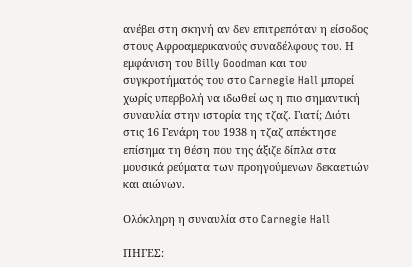ανέβει στη σκηνή αν δεν επιτρεπόταν η είσοδος στους Αφροαμερικανούς συναδέλφους του. Η εμφάνιση του Billy Goodman και του συγκροτήματός του στο Carnegie Hall μπορεί χωρίς υπερβολή να ιδωθεί ως η πιο σημαντική συναυλία στην ιστορία της τζαζ. Γιατί; Διότι στις 16 Γενάρη του 1938 η τζαζ απέκτησε επίσημα τη θέση που της άξιζε δίπλα στα μουσικά ρεύματα των προηγούμενων δεκαετιών και αιώνων.

Ολόκληρη η συναυλία στο Carnegie Hall

ΠΗΓΕΣ: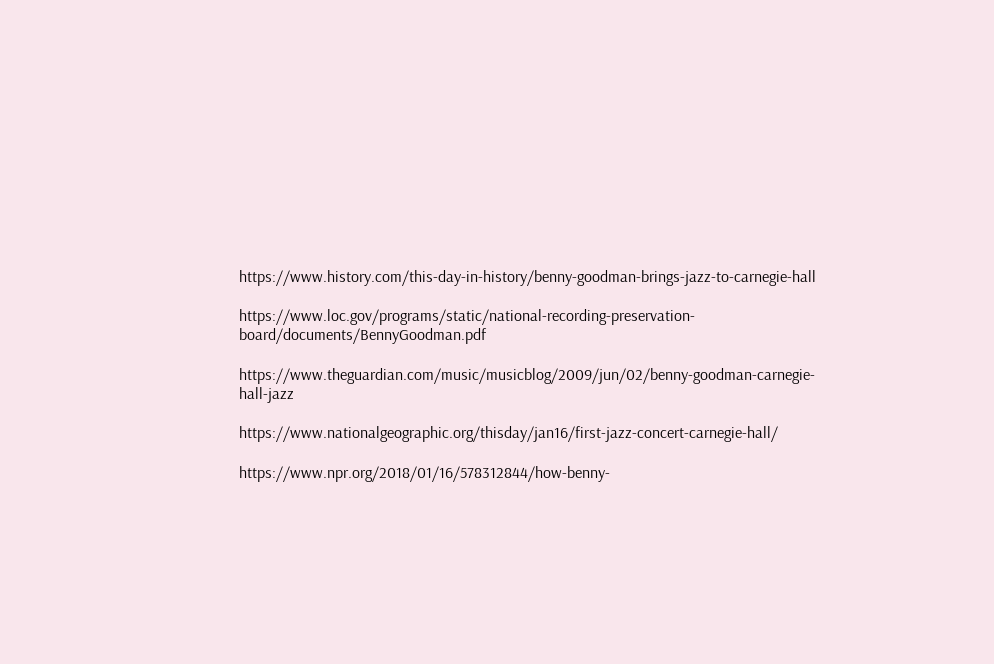https://www.history.com/this-day-in-history/benny-goodman-brings-jazz-to-carnegie-hall

https://www.loc.gov/programs/static/national-recording-preservation-board/documents/BennyGoodman.pdf

https://www.theguardian.com/music/musicblog/2009/jun/02/benny-goodman-carnegie-hall-jazz

https://www.nationalgeographic.org/thisday/jan16/first-jazz-concert-carnegie-hall/

https://www.npr.org/2018/01/16/578312844/how-benny-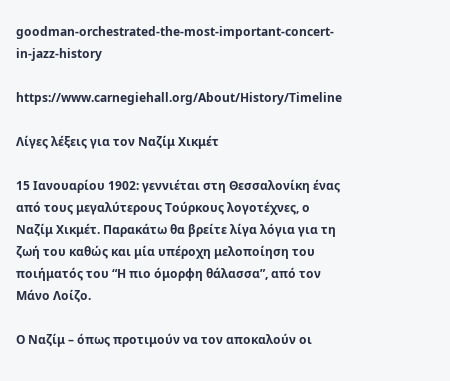goodman-orchestrated-the-most-important-concert-in-jazz-history

https://www.carnegiehall.org/About/History/Timeline

Λίγες λέξεις για τον Ναζίμ Χικμέτ

15 Ιανουαρίου 1902: γεννιέται στη Θεσσαλονίκη ένας από τους μεγαλύτερους Τούρκους λογοτέχνες, ο Ναζίμ Χικμέτ. Παρακάτω θα βρείτε λίγα λόγια για τη ζωή του καθώς και μία υπέροχη μελοποίηση του ποιήματός του “Η πιο όμορφη θάλασσα”, από τον Μάνο Λοίζο.

Ο Ναζίμ – όπως προτιμούν να τον αποκαλούν οι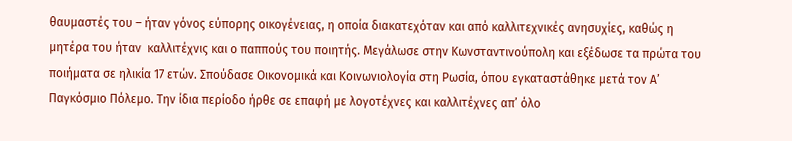θαυμαστές του – ήταν γόνος εύπορης οικογένειας, η οποία διακατεχόταν και από καλλιτεχνικές ανησυχίες, καθώς η μητέρα του ήταν  καλλιτέχνις και ο παππούς του ποιητής. Μεγάλωσε στην Κωνσταντινούπολη και εξέδωσε τα πρώτα του ποιήματα σε ηλικία 17 ετών. Σπούδασε Οικονομικά και Κοινωνιολογία στη Ρωσία, όπου εγκαταστάθηκε μετά τον Α’ Παγκόσμιο Πόλεμο. Την ίδια περίοδο ήρθε σε επαφή με λογοτέχνες και καλλιτέχνες απ’ όλο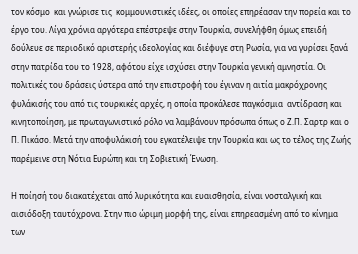τον κόσμο  και γνώρισε τις  κομμουνιστικές ιδέες, οι οποίες επηρέασαν την πορεία και το έργο του. Λίγα χρόνια αργότερα επέστρεψε στην Τουρκία, συνελήφθη όμως επειδή δούλευε σε περιοδικό αριστερής ιδεολογίας και διέφυγε στη Ρωσία, για να γυρίσει ξανά στην πατρίδα του το 1928, αφότου είχε ισχύσει στην Τουρκία γενική αμνηστία. Οι πολιτικές του δράσεις ύστερα από την επιστροφή του έγιναν η αιτία μακρόχρονης φυλάκισής του από τις τουρκικές αρχές, η οποία προκάλεσε παγκόσμια  αντίδραση και κινητοποίηση, με πρωταγωνιστικό ρόλο να λαμβάνουν πρόσωπα όπως ο Ζ.Π. Σαρτρ και ο Π. Πικάσο. Μετά την αποφυλάκισή του εγκατέλειψε την Τουρκία και ως το τέλος της Ζωής παρέμεινε στη Νότια Ευρώπη και τη Σοβιετική Ένωση.

Η ποίησή του διακατέχεται από λυρικότητα και ευαισθησία, είναι νοσταλγική και αισιόδοξη ταυτόχρονα. Στην πιο ώριμη μορφή της, είναι επηρεασμένη από το κίνημα των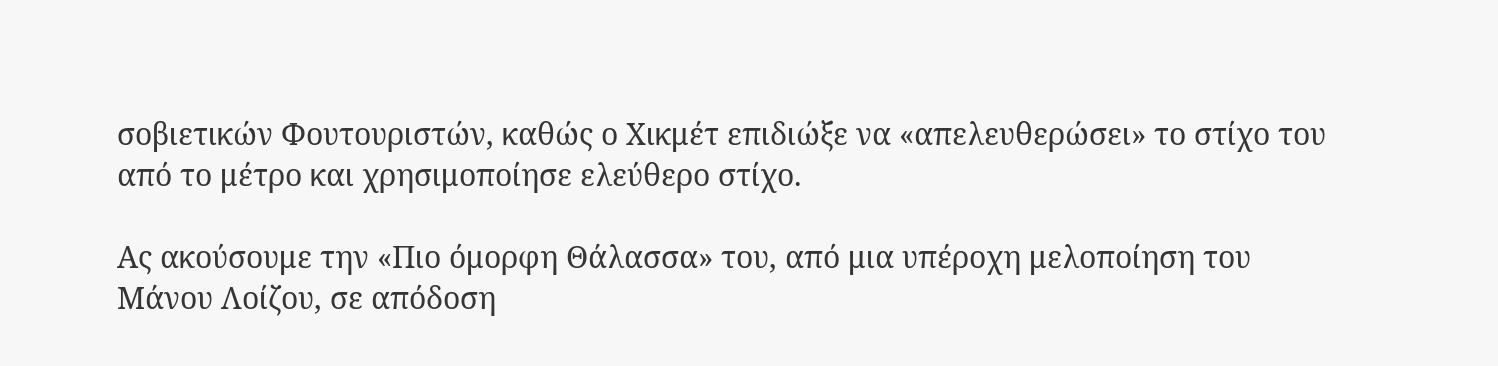σοβιετικών Φουτουριστών, καθώς ο Χικμέτ επιδιώξε να «απελευθερώσει» το στίχο του από το μέτρο και χρησιμοποίησε ελεύθερο στίχο.

Ας ακούσουμε την «Πιο όμορφη Θάλασσα» του, από μια υπέροχη μελοποίηση του Μάνου Λοίζου, σε απόδοση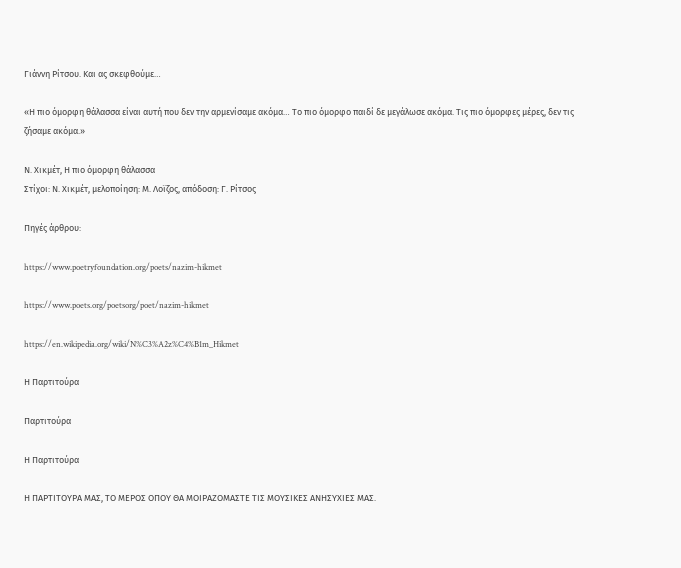Γιάννη Ρίτσου. Και ας σκεφθούμε…

«Η πιο όμορφη θάλασσα είναι αυτή που δεν την αρμενίσαμε ακόμα… Το πιο όμορφο παιδί δε μεγάλωσε ακόμα. Τις πιο όμορφες μέρες, δεν τις ζήσαμε ακόμα.»

Ν. Χικμέτ, Η πιο όμορφη θάλασσα
Στίχοι: Ν. Χικμέτ, μελοποίηση: Μ. Λοϊζος, απόδοση: Γ. Ρίτσος

Πηγές άρθρου:

https://www.poetryfoundation.org/poets/nazim-hikmet

https://www.poets.org/poetsorg/poet/nazim-hikmet

https://en.wikipedia.org/wiki/N%C3%A2z%C4%B1m_Hikmet

Η Παρτιτούρα

Παρτιτούρα

Η Παρτιτούρα

Η ΠΑΡΤΙΤΟΥΡΑ ΜΑΣ, ΤΟ ΜΕΡΟΣ ΟΠΟΥ ΘΑ ΜΟΙΡΑΖΟΜΑΣΤΕ ΤΙΣ ΜΟΥΣΙΚΕΣ ΑΝΗΣΥΧΙΕΣ ΜΑΣ.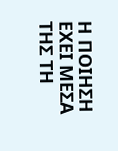Η ΠΟΙΗΣΗ ΕΧΕΙ ΜΕΣΑ ΤΗΣ ΤΗ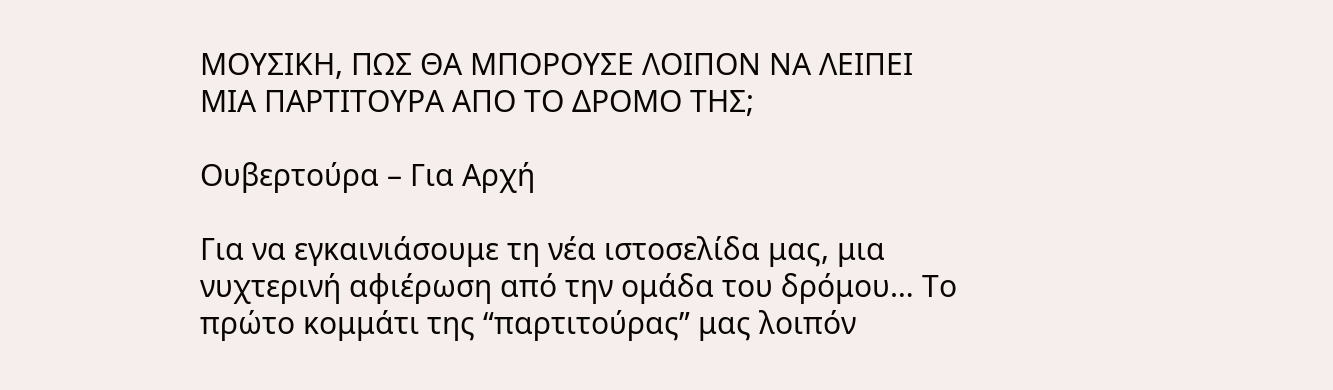ΜΟΥΣΙΚΗ, ΠΩΣ ΘΑ ΜΠΟΡΟΥΣΕ ΛΟΙΠΟΝ ΝΑ ΛΕΙΠΕΙ ΜΙΑ ΠΑΡΤΙΤΟΥΡΑ ΑΠΟ ΤΟ ΔΡΟΜΟ ΤΗΣ;

Ουβερτούρα – Για Αρχή

Για να εγκαινιάσουμε τη νέα ιστοσελίδα μας, μια νυχτερινή αφιέρωση από την ομάδα του δρόμου… Το πρώτο κομμάτι της “παρτιτούρας” μας λοιπόν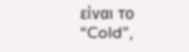είναι το “Cold”,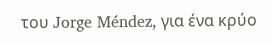του Jorge Méndez, για ένα κρύο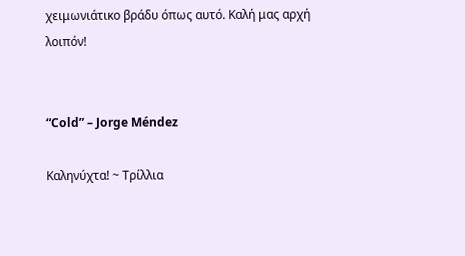χειμωνιάτικο βράδυ όπως αυτό. Καλή μας αρχή λοιπόν!


“Cold” – Jorge Méndez

Καληνύχτα! ~ Τρίλλια